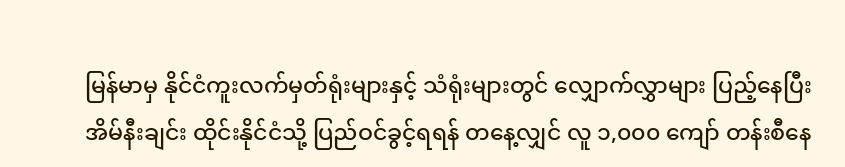မြန်မာမှ နိုင်ငံကူးလက်မှတ်ရုံးများနှင့် သံရုံးများတွင် လျှောက်လွှာများ ပြည့်နေပြီး အိမ်နီးချင်း ထိုင်းနိုင်ငံသို့ ပြည်ဝင်ခွင့်ရရန် တနေ့လျှင် လူ ၁,၀၀၀ ကျော် တန်းစီနေ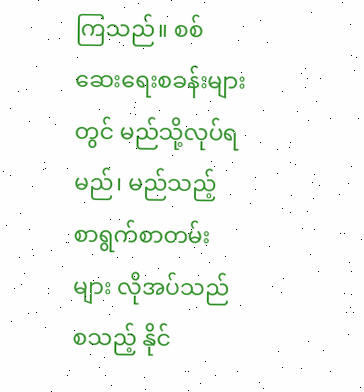ကြသည်။ စစ်ဆေးရေးစခန်းများတွင် မည်သို့လုပ်ရမည်၊ မည်သည့် စာရွက်စာတမ်းများ လိုအပ်သည် စသည့် နိုင်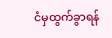ငံမှထွက်ခွာရန်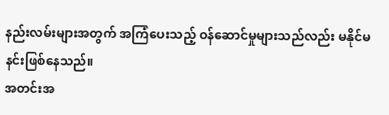နည်းလမ်းများအတွက် အကြံပေးသည့် ဝန်ဆောင်မှုများသည်လည်း မနိုင်မနင်းဖြစ်နေသည်။
အတင်းအ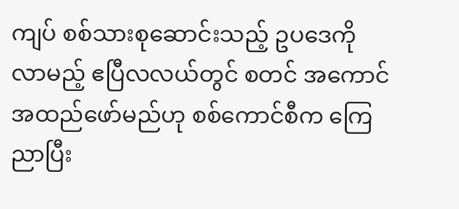ကျပ် စစ်သားစုဆောင်းသည့် ဥပဒေကို လာမည့် ဧပြီလလယ်တွင် စတင် အကောင်အထည်ဖော်မည်ဟု စစ်ကောင်စီက ကြေညာပြီး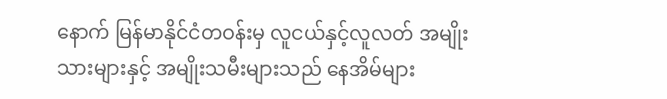နောက် မြန်မာနိုင်ငံတဝန်းမှ လူငယ်နှင့်လူလတ် အမျိုးသားများနှင့် အမျိုးသမီးများသည် နေအိမ်များ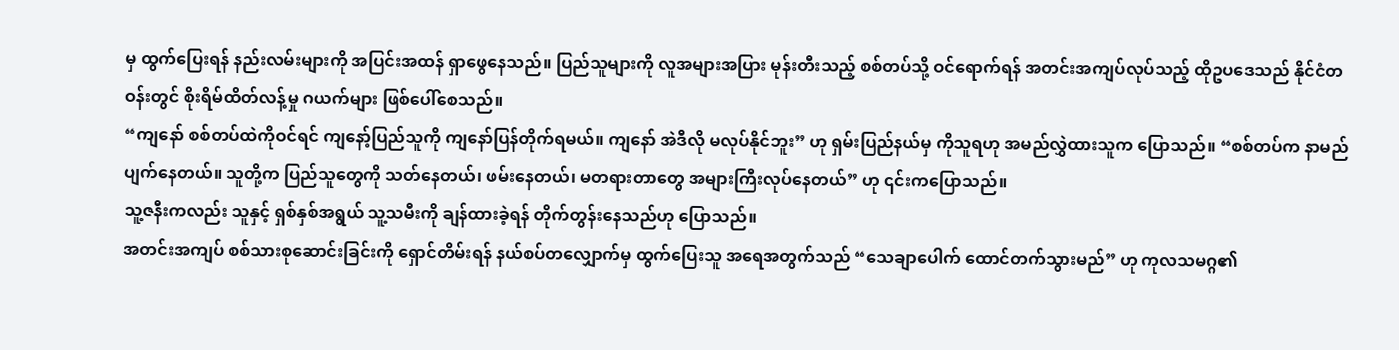မှ ထွက်ပြေးရန် နည်းလမ်းများကို အပြင်းအထန် ရှာဖွေနေသည်။ ပြည်သူများကို လူအများအပြား မုန်းတီးသည့် စစ်တပ်သို့ ဝင်ရောက်ရန် အတင်းအကျပ်လုပ်သည့် ထိုဥပဒေသည် နိုင်ငံတဝန်းတွင် စိုးရိမ်ထိတ်လန့်မှု ဂယက်များ ဖြစ်ပေါ်စေသည်။
“ကျနော် စစ်တပ်ထဲကိုဝင်ရင် ကျနော့်ပြည်သူကို ကျနော်ပြန်တိုက်ရမယ်။ ကျနော် အဲဒီလို မလုပ်နိုင်ဘူး” ဟု ရှမ်းပြည်နယ်မှ ကိုသူရဟု အမည်လွှဲထားသူက ပြောသည်။ “စစ်တပ်က နာမည်ပျက်နေတယ်။ သူတို့က ပြည်သူတွေကို သတ်နေတယ်၊ ဖမ်းနေတယ်၊ မတရားတာတွေ အများကြီးလုပ်နေတယ်” ဟု ၎င်းကပြောသည်။
သူ့ဇနီးကလည်း သူနှင့် ရှစ်နှစ်အရွယ် သူ့သမီးကို ချန်ထားခဲ့ရန် တိုက်တွန်းနေသည်ဟု ပြောသည်။
အတင်းအကျပ် စစ်သားစုဆောင်းခြင်းကို ရှောင်တိမ်းရန် နယ်စပ်တလျှောက်မှ ထွက်ပြေးသူ အရေအတွက်သည် “သေချာပေါက် ထောင်တက်သွားမည်” ဟု ကုလသမဂ္ဂ၏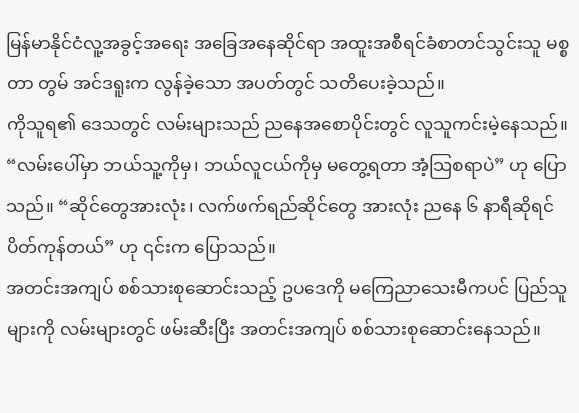မြန်မာနိုင်ငံလူ့အခွင့်အရေး အခြေအနေဆိုင်ရာ အထူးအစီရင်ခံစာတင်သွင်းသူ မစ္စတာ တွမ် အင်ဒရူးက လွန်ခဲ့သော အပတ်တွင် သတိပေးခဲ့သည်။
ကိုသူရ၏ ဒေသတွင် လမ်းများသည် ညနေအစောပိုင်းတွင် လူသူကင်းမဲ့နေသည်။ “လမ်းပေါ်မှာ ဘယ်သူ့ကိုမှ၊ ဘယ်လူငယ်ကိုမှ မတွေ့ရတာ အံ့သြစရာပဲ” ဟု ပြောသည်။ “ဆိုင်တွေအားလုံး၊ လက်ဖက်ရည်ဆိုင်တွေ အားလုံး ညနေ ၆ နာရီဆိုရင် ပိတ်ကုန်တယ်” ဟု ၎င်းက ပြောသည်။
အတင်းအကျပ် စစ်သားစုဆောင်းသည့် ဥပဒေကို မကြေညာသေးမီကပင် ပြည်သူများကို လမ်းများတွင် ဖမ်းဆီးပြီး အတင်းအကျပ် စစ်သားစုဆောင်းနေသည်။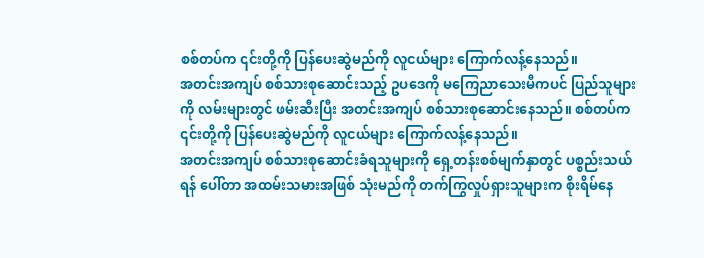စစ်တပ်က ၎င်းတို့ကို ပြန်ပေးဆွဲမည်ကို လူငယ်များ ကြောက်လန့်နေသည်။
အတင်းအကျပ် စစ်သားစုဆောင်းသည့် ဥပဒေကို မကြေညာသေးမီကပင် ပြည်သူများကို လမ်းများတွင် ဖမ်းဆီးပြီး အတင်းအကျပ် စစ်သားစုဆောင်းနေသည်။ စစ်တပ်က ၎င်းတို့ကို ပြန်ပေးဆွဲမည်ကို လူငယ်များ ကြောက်လန့်နေသည်။
အတင်းအကျပ် စစ်သားစုဆောင်းခံရသူများကို ရှေ့တန်းစစ်မျက်နှာတွင် ပစ္စည်းသယ်ရန် ပေါ်တာ အထမ်းသမားအဖြစ် သုံးမည်ကို တက်ကြွလှုပ်ရှားသူများက စိုးရိမ်နေ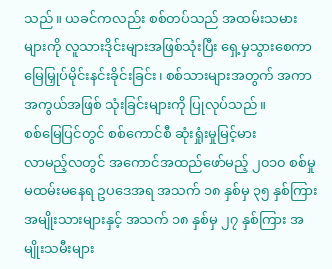သည်။ ယခင်ကလည်း စစ်တပ်သည် အထမ်းသမားများကို လူသားဒိုင်းများအဖြစ်သုံးပြီး ရှေ့မှသွားစေကာ မြေမြှုပ်မိုင်းနင်းခိုင်းခြင်း၊ စစ်သားများအတွက် အကာအကွယ်အဖြစ် သုံးခြင်းများကို ပြုလုပ်သည်။
စစ်မြေပြင်တွင် စစ်ကောင်စီ ဆုံးရှုံးမှုမြင့်မား
လာမည့်လတွင် အကောင်အထည်ဖော်မည့် ၂၀၁၀ စစ်မှုမထမ်းမနေရ ဥပဒေအရ အသက် ၁၈ နှစ်မှ ၃၅ နှစ်ကြား အမျိုးသားများနှင့် အသက် ၁၈ နှစ်မှ ၂၇ နှစ်ကြား အမျိုးသမီးများ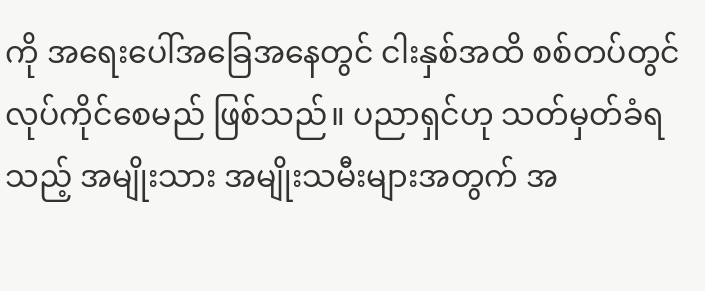ကို အရေးပေါ်အခြေအနေတွင် ငါးနှစ်အထိ စစ်တပ်တွင် လုပ်ကိုင်စေမည် ဖြစ်သည်။ ပညာရှင်ဟု သတ်မှတ်ခံရသည့် အမျိုးသား အမျိုးသမီးများအတွက် အ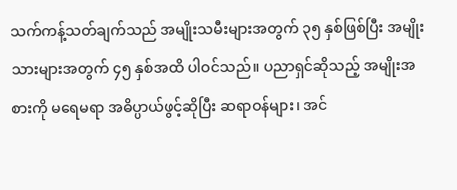သက်ကန့်သတ်ချက်သည် အမျိုးသမီးများအတွက် ၃၅ နှစ်ဖြစ်ပြီး အမျိုးသားများအတွက် ၄၅ နှစ်အထိ ပါဝင်သည်။ ပညာရှင်ဆိုသည့် အမျိုးအစားကို မရေမရာ အဓိပ္ပာယ်ဖွင့်ဆိုပြီး ဆရာဝန်များ၊ အင်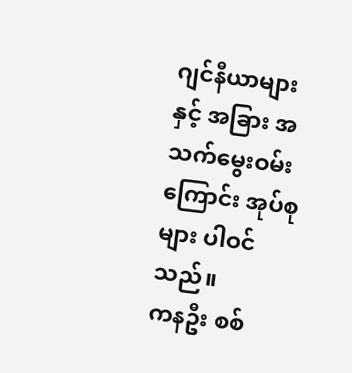ဂျင်နီယာများနှင့် အခြား အသက်မွေးဝမ်းကြောင်း အုပ်စုများ ပါဝင်သည်။
ကနဦး စစ်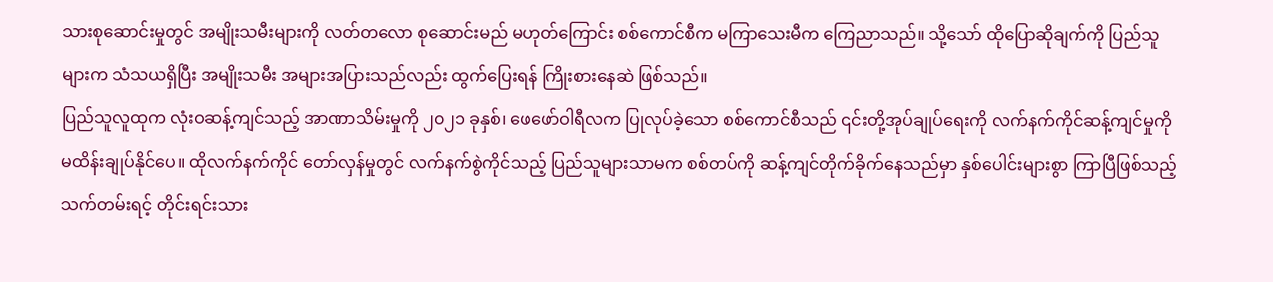သားစုဆောင်းမှုတွင် အမျိုးသမီးများကို လတ်တလော စုဆောင်းမည် မဟုတ်ကြောင်း စစ်ကောင်စီက မကြာသေးမီက ကြေညာသည်။ သို့သော် ထိုပြောဆိုချက်ကို ပြည်သူများက သံသယရှိပြီး အမျိုးသမီး အများအပြားသည်လည်း ထွက်ပြေးရန် ကြိုးစားနေဆဲ ဖြစ်သည်။
ပြည်သူလူထုက လုံးဝဆန့်ကျင်သည့် အာဏာသိမ်းမှုကို ၂၀၂၁ ခုနှစ်၊ ဖေဖော်ဝါရီလက ပြုလုပ်ခဲ့သော စစ်ကောင်စီသည် ၎င်းတို့အုပ်ချုပ်ရေးကို လက်နက်ကိုင်ဆန့်ကျင်မှုကို မထိန်းချုပ်နိုင်ပေ။ ထိုလက်နက်ကိုင် တော်လှန်မှုတွင် လက်နက်စွဲကိုင်သည့် ပြည်သူများသာမက စစ်တပ်ကို ဆန့်ကျင်တိုက်ခိုက်နေသည်မှာ နှစ်ပေါင်းများစွာ ကြာပြီဖြစ်သည့် သက်တမ်းရင့် တိုင်းရင်းသား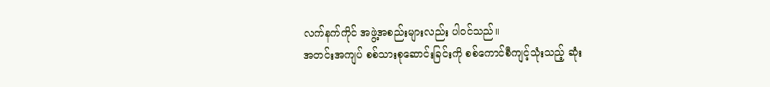လက်နက်ကိုင် အဖွဲ့အစည်းများလည်း ပါဝင်သည်။
အတင်းအကျပ် စစ်သားစုဆောင်းခြင်းကို စစ်ကောင်စီကျင့်သုံးသည့် ဆုံး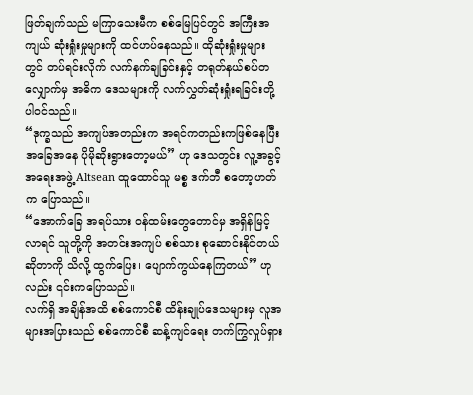ဖြတ်ချက်သည် မကြာသေးမီက စစ်မြေပြင်တွင် အကြီးအကျယ် ဆုံးရှုံးမှုများကို ထင်ဟပ်နေသည်။ ထိုဆုံးရှုံးမှုများတွင် တပ်ရင်းလိုက် လက်နက်ချခြင်းနှင့် တရုတ်နယ်စပ်တလျှောက်မှ အဓိက ဒေသများကို လက်လွှတ်ဆုံးရှုံးရခြင်းတို့ ပါဝင်သည်။
“ဒုက္ခသည် အကျပ်အတည်းက အရင်ကတည်းကဖြစ်နေပြီး အခြေအနေ ပိုမိုဆိုးရွားတော့မယ်” ဟု ဒေသတွင်း လူ့အခွင့်အရေးအဖွဲ့ Altsean ထူထောင်သူ မစ္စ ဒက်ဘီ စတော့ဟတ်က ပြောသည်။
“အောက်ခြေ အရပ်သား ဝန်ထမ်းတွေတောင်မှ အရှိန်မြင့်လာရင် သူတို့ကို အတင်းအကျပ် စစ်သား စုဆောင်းနိုင်တယ်ဆိုတာကို သိလို့ ထွက်ပြေး၊ ပျောက်ကွယ်နေကြတယ်” ဟုလည်း ၎င်းကပြောသည်။
လက်ရှိ အချိန်အထိ စစ်ကောင်စီ ထိန်းချုပ်ဒေသများမှ လူအများအပြားသည် စစ်ကောင်စီ ဆန့်ကျင်ရေး တက်ကြွလှုပ်ရှား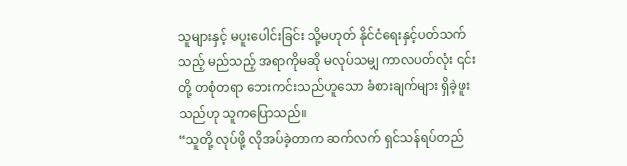သူများနှင့် မပူးပေါင်းခြင်း သို့မဟုတ် နိုင်ငံရေးနှင့်ပတ်သက်သည့် မည်သည့် အရာကိုမဆို မလုပ်သမျှ ကာလပတ်လုံး ၎င်းတို့ တစုံတရာ ဘေးကင်းသည်ဟူသော ခံစားချက်များ ရှိခဲ့ဖူးသည်ဟု သူကပြောသည်။
“သူတို့ လုပ်ဖို့ လိုအပ်ခဲ့တာက ဆက်လက် ရှင်သန်ရပ်တည်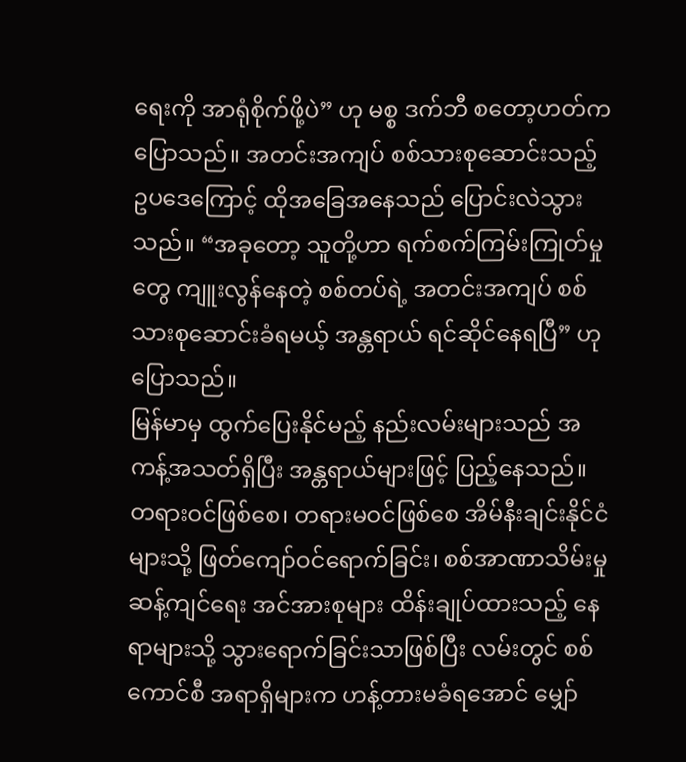ရေးကို အာရုံစိုက်ဖို့ပဲ” ဟု မစ္စ ဒက်ဘီ စတော့ဟတ်က ပြောသည်။ အတင်းအကျပ် စစ်သားစုဆောင်းသည့် ဥပဒေကြောင့် ထိုအခြေအနေသည် ပြောင်းလဲသွားသည်။ “အခုတော့ သူတို့ဟာ ရက်စက်ကြမ်းကြုတ်မှုတွေ ကျူးလွန်နေတဲ့ စစ်တပ်ရဲ့ အတင်းအကျပ် စစ်သားစုဆောင်းခံရမယ့် အန္တရာယ် ရင်ဆိုင်နေရပြီ” ဟု ပြောသည်။
မြန်မာမှ ထွက်ပြေးနိုင်မည့် နည်းလမ်းများသည် အကန့်အသတ်ရှိပြီး အန္တရာယ်များဖြင့် ပြည့်နေသည်။ တရားဝင်ဖြစ်စေ၊ တရားမဝင်ဖြစ်စေ အိမ်နီးချင်းနိုင်ငံများသို့ ဖြတ်ကျော်ဝင်ရောက်ခြင်း၊ စစ်အာဏာသိမ်းမှု ဆန့်ကျင်ရေး အင်အားစုများ ထိန်းချုပ်ထားသည့် နေရာများသို့ သွားရောက်ခြင်းသာဖြစ်ပြီး လမ်းတွင် စစ်ကောင်စီ အရာရှိများက ဟန့်တားမခံရအောင် မျှော်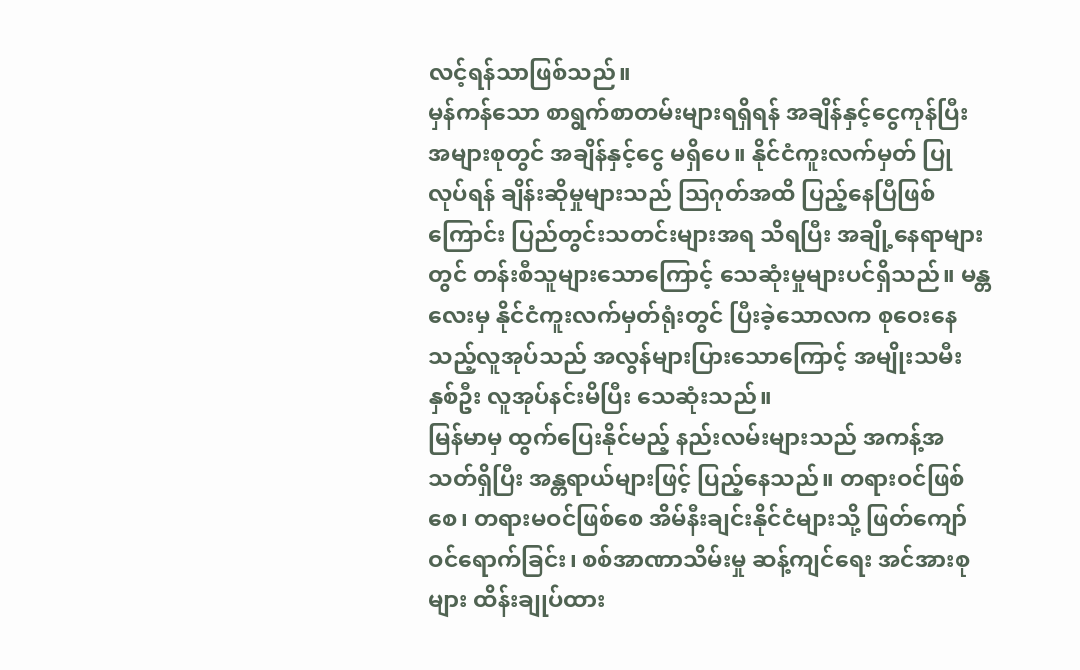လင့်ရန်သာဖြစ်သည်။
မှန်ကန်သော စာရွက်စာတမ်းများရရှိရန် အချိန်နှင့်ငွေကုန်ပြီး အများစုတွင် အချိန်နှင့်ငွေ မရှိပေ။ နိုင်ငံကူးလက်မှတ် ပြုလုပ်ရန် ချိန်းဆိုမှုများသည် သြဂုတ်အထိ ပြည့်နေပြီဖြစ်ကြောင်း ပြည်တွင်းသတင်းများအရ သိရပြီး အချို့နေရာများတွင် တန်းစီသူများသောကြောင့် သေဆုံးမှုများပင်ရှိသည်။ မန္တလေးမှ နိုင်ငံကူးလက်မှတ်ရုံးတွင် ပြီးခဲ့သောလက စုဝေးနေသည့်လူအုပ်သည် အလွန်များပြားသောကြောင့် အမျိုးသမီး နှစ်ဦး လူအုပ်နင်းမိပြီး သေဆုံးသည်။
မြန်မာမှ ထွက်ပြေးနိုင်မည့် နည်းလမ်းများသည် အကန့်အသတ်ရှိပြီး အန္တရာယ်များဖြင့် ပြည့်နေသည်။ တရားဝင်ဖြစ်စေ၊ တရားမဝင်ဖြစ်စေ အိမ်နီးချင်းနိုင်ငံများသို့ ဖြတ်ကျော်ဝင်ရောက်ခြင်း၊ စစ်အာဏာသိမ်းမှု ဆန့်ကျင်ရေး အင်အားစုများ ထိန်းချုပ်ထား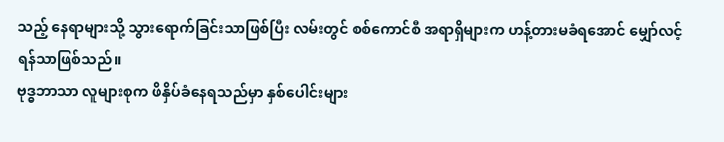သည့် နေရာများသို့ သွားရောက်ခြင်းသာဖြစ်ပြီး လမ်းတွင် စစ်ကောင်စီ အရာရှိများက ဟန့်တားမခံရအောင် မျှော်လင့်ရန်သာဖြစ်သည်။
ဗုဒ္ဓဘာသာ လူများစုက ဖိနှိပ်ခံနေရသည်မှာ နှစ်ပေါင်းများ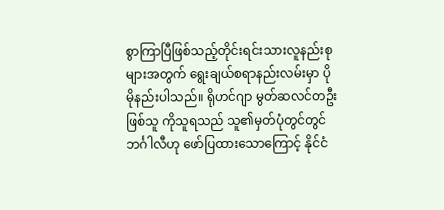စွာကြာပြီဖြစ်သည့်တိုင်းရင်းသားလူနည်းစုများအတွက် ရွေးချယ်စရာနည်းလမ်းမှာ ပိုမိုနည်းပါသည်။ ရိုဟင်ဂျာ မွတ်ဆလင်တဦးဖြစ်သူ ကိုသူရသည် သူ၏မှတ်ပုံတွင်တွင် ဘင်္ဂါလီဟု ဖော်ပြထားသောကြောင့် နိုင်ငံ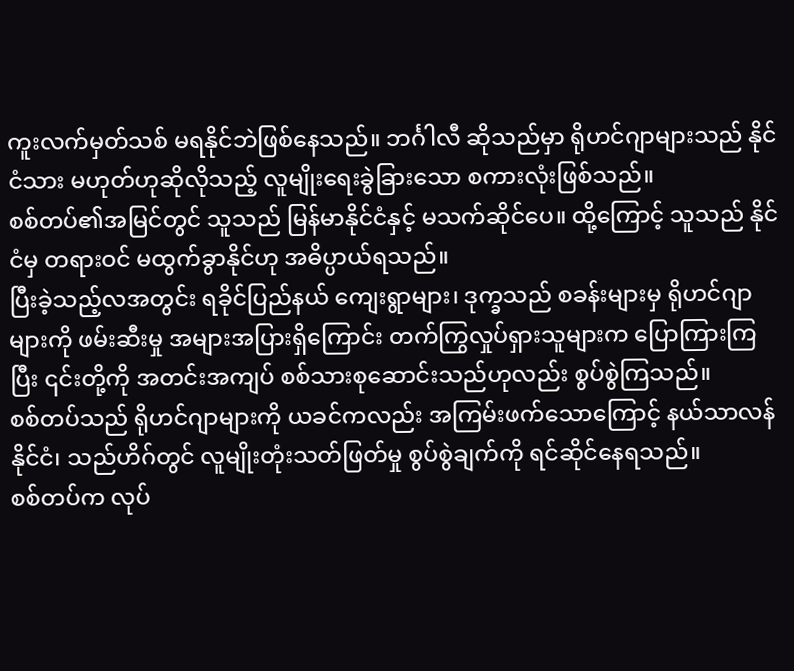ကူးလက်မှတ်သစ် မရနိုင်ဘဲဖြစ်နေသည်။ ဘင်္ဂါလီ ဆိုသည်မှာ ရိုဟင်ဂျာများသည် နိုင်ငံသား မဟုတ်ဟုဆိုလိုသည့် လူမျိုးရေးခွဲခြားသော စကားလုံးဖြစ်သည်။
စစ်တပ်၏အမြင်တွင် သူသည် မြန်မာနိုင်ငံနှင့် မသက်ဆိုင်ပေ။ ထို့ကြောင့် သူသည် နိုင်ငံမှ တရားဝင် မထွက်ခွာနိုင်ဟု အဓိပ္ပာယ်ရသည်။
ပြီးခဲ့သည့်လအတွင်း ရခိုင်ပြည်နယ် ကျေးရွာများ၊ ဒုက္ခသည် စခန်းများမှ ရိုဟင်ဂျာများကို ဖမ်းဆီးမှု အများအပြားရှိကြောင်း တက်ကြွလှုပ်ရှားသူများက ပြောကြားကြပြီး ၎င်းတို့ကို အတင်းအကျပ် စစ်သားစုဆောင်းသည်ဟုလည်း စွပ်စွဲကြသည်။
စစ်တပ်သည် ရိုဟင်ဂျာများကို ယခင်ကလည်း အကြမ်းဖက်သောကြောင့် နယ်သာလန်နိုင်ငံ၊ သည်ဟိဂ်တွင် လူမျိုးတုံးသတ်ဖြတ်မှု စွပ်စွဲချက်ကို ရင်ဆိုင်နေရသည်။
စစ်တပ်က လုပ်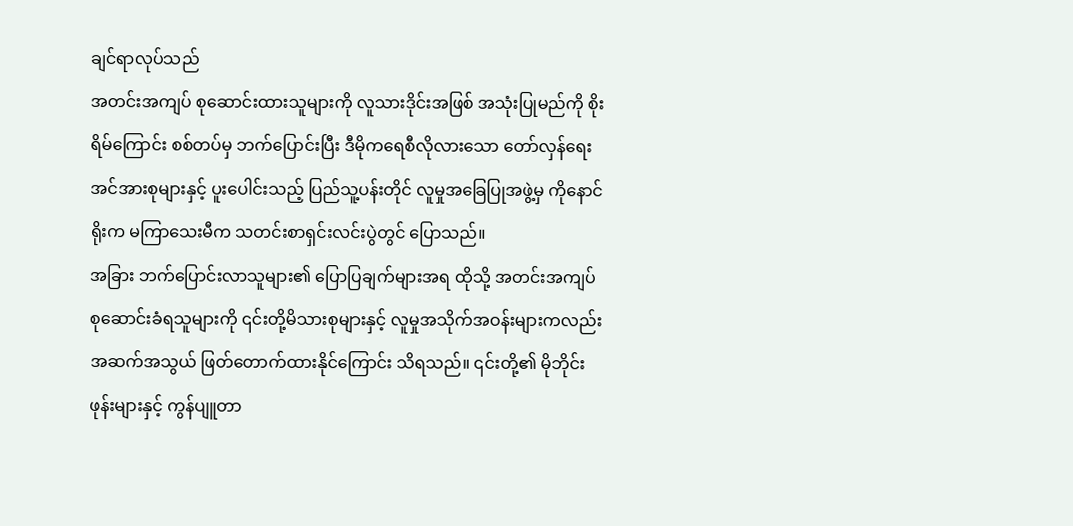ချင်ရာလုပ်သည်
အတင်းအကျပ် စုဆောင်းထားသူများကို လူသားဒိုင်းအဖြစ် အသုံးပြုမည်ကို စိုးရိမ်ကြောင်း စစ်တပ်မှ ဘက်ပြောင်းပြီး ဒီမိုကရေစီလိုလားသော တော်လှန်ရေး အင်အားစုများနှင့် ပူးပေါင်းသည့် ပြည်သူ့ပန်းတိုင် လူမှုအခြေပြုအဖွဲ့မှ ကိုနောင်ရိုးက မကြာသေးမီက သတင်းစာရှင်းလင်းပွဲတွင် ပြောသည်။
အခြား ဘက်ပြောင်းလာသူများ၏ ပြောပြချက်များအရ ထိုသို့ အတင်းအကျပ် စုဆောင်းခံရသူများကို ၎င်းတို့မိသားစုများနှင့် လူမှုအသိုက်အဝန်းများကလည်း အဆက်အသွယ် ဖြတ်တောက်ထားနိုင်ကြောင်း သိရသည်။ ၎င်းတို့၏ မိုဘိုင်းဖုန်းများနှင့် ကွန်ပျူတာ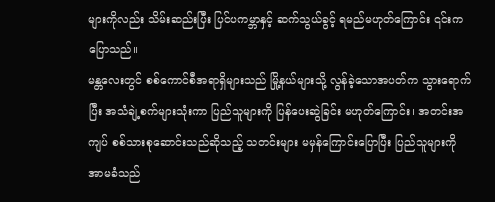များကိုလည်း သိမ်းဆည်းပြီး ပြင်ပကမ္ဘာနှင့် ဆက်သွယ်ခွင့် ရမည်မဟုတ်ကြောင်း ၎င်းကပြောသည်။
မန္တလေးတွင် စစ်ကောင်စီအရာရှိများသည် မြို့နယ်များသို့ လွန်ခဲ့သောအပတ်က သွားရောက်ပြီး အသံချဲ့စက်များသုံးကာ ပြည်သူများကို ပြန်ပေးဆွဲခြင်း မဟုတ်ကြောင်း၊ အတင်းအကျပ် စစ်သားစုဆောင်းသည်ဆိုသည့် သတင်းများ မမှန်ကြောင်းပြောပြီး ပြည်သူများကို အာမခံသည်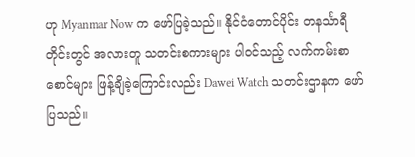ဟု Myanmar Now က ဖော်ပြခဲ့သည်။ နိုင်ငံတောင်ပိုင်း တနင်္သာရီတိုင်းတွင် အလားတူ သတင်းစကားများ ပါဝင်သည့် လက်ကမ်းစာစောင်များ ဖြန့်ချိခဲ့ကြောင်းလည်း Dawei Watch သတင်းဌာနက ဖော်ပြသည်။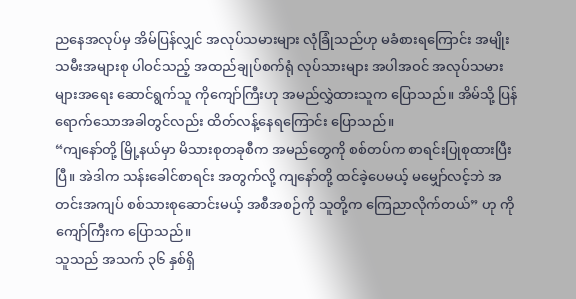ညနေအလုပ်မှ အိမ်ပြန်လျှင် အလုပ်သမားများ လုံခြုံသည်ဟု မခံစားရကြောင်း အမျိုးသမီးအများစု ပါဝင်သည့် အထည်ချုပ်စက်ရုံ လုပ်သားများ အပါအဝင် အလုပ်သမားများအရေး ဆောင်ရွက်သူ ကိုကျော်ကြီးဟု အမည်လွှဲထားသူက ပြောသည်။ အိမ်သို့ ပြန်ရောက်သောအခါတွင်လည်း ထိတ်လန့်နေရကြောင်း ပြောသည်။
“ကျနော်တို့ မြို့နယ်မှာ မိသားစုတခုစီက အမည်တွေကို စစ်တပ်က စာရင်းပြုစုထားပြီးပြီ။ အဲဒါက သန်းခေါင်စာရင်း အတွက်လို့ ကျနော်တို့ ထင်ခဲ့ပေမယ့် မမျှော်လင့်ဘဲ အတင်းအကျပ် စစ်သားစုဆောင်းမယ့် အစီအစဉ်ကို သူတို့က ကြေညာလိုက်တယ်” ဟု ကိုကျော်ကြီးက ပြောသည်။
သူသည် အသက် ၃၆ နှစ်ရှိ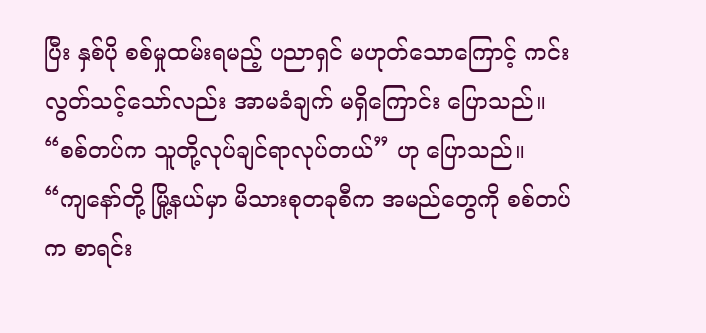ပြီး နှစ်ပို စစ်မှုထမ်းရမည့် ပညာရှင် မဟုတ်သောကြောင့် ကင်းလွတ်သင့်သော်လည်း အာမခံချက် မရှိကြောင်း ပြောသည်။ “စစ်တပ်က သူတို့လုပ်ချင်ရာလုပ်တယ်” ဟု ပြောသည်။
“ကျနော်တို့ မြို့နယ်မှာ မိသားစုတခုစီက အမည်တွေကို စစ်တပ်က စာရင်း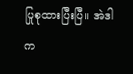ပြုစုထားပြီးပြီ။ အဲဒါက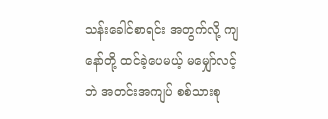သန်းခေါင်စာရင်း အတွက်လို့ ကျနော်တို့ ထင်ခဲ့ပေမယ့် မမျှော်လင့်ဘဲ အတင်းအကျပ် စစ်သားစု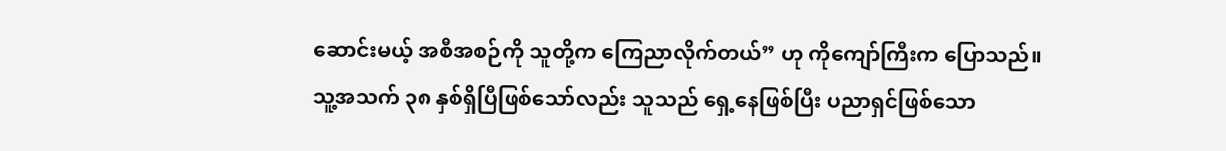ဆောင်းမယ့် အစီအစဉ်ကို သူတို့က ကြေညာလိုက်တယ်” ဟု ကိုကျော်ကြီးက ပြောသည်။
သူ့အသက် ၃၈ နှစ်ရှိပြီဖြစ်သော်လည်း သူသည် ရှေ့နေဖြစ်ပြီး ပညာရှင်ဖြစ်သော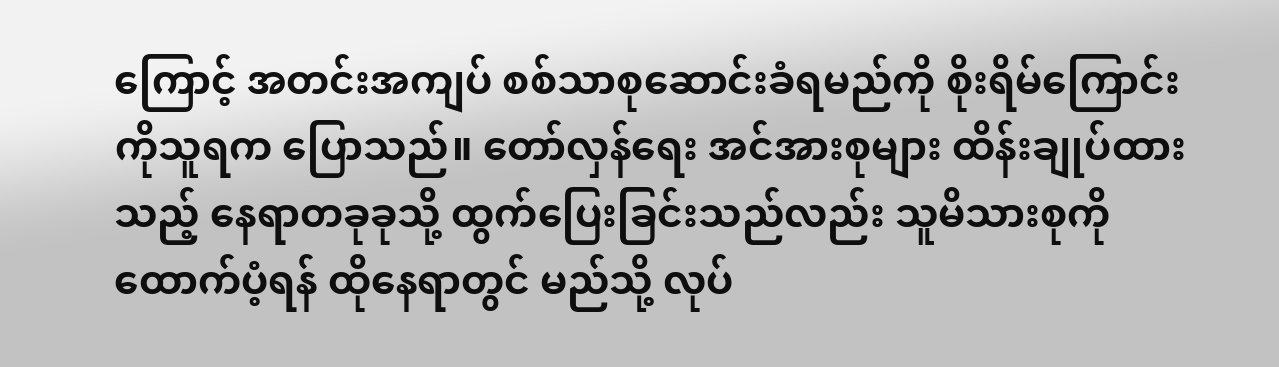ကြောင့် အတင်းအကျပ် စစ်သာစုဆောင်းခံရမည်ကို စိုးရိမ်ကြောင်း ကိုသူရက ပြောသည်။ တော်လှန်ရေး အင်အားစုများ ထိန်းချုပ်ထားသည့် နေရာတခုခုသို့ ထွက်ပြေးခြင်းသည်လည်း သူမိသားစုကို ထောက်ပံ့ရန် ထိုနေရာတွင် မည်သို့ လုပ်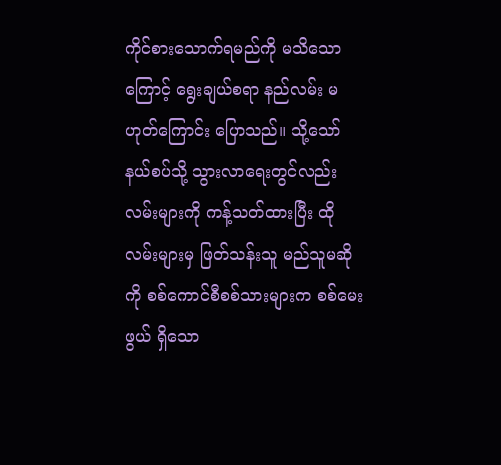ကိုင်စားသောက်ရမည်ကို မသိသောကြောင့် ရွေးချယ်စရာ နည်လမ်း မဟုတ်ကြောင်း ပြောသည်။ သို့သော် နယ်စပ်သို့ သွားလာရေးတွင်လည်း လမ်းများကို ကန့်သတ်ထားပြီး ထိုလမ်းများမှ ဖြတ်သန်းသူ မည်သူမဆိုကို စစ်ကောင်စီစစ်သားများက စစ်မေးဖွယ် ရှိသော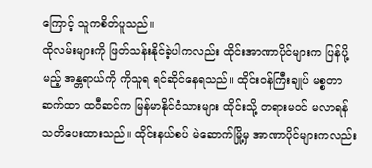ကြောင့် သူကစိတ်ပူသည်။
ထိုလမ်းများကို ဖြတ်သန်းနိုင်ခဲ့ပါကလည်း ထိုင်းအာဏာပိုင်များက ပြန်ပို့မည့် အန္တရာယ်ကို ကိုသူရ ရင်ဆိုင်နေရသည်။ ထိုင်းဝန်ကြီးချုပ် မစ္စတာ ဆက်ထာ ထဝီဆင်က မြန်မာနိုင်ငံသားများ ထိုင်းသို့ တရားမဝင် မလာရန် သတိပေးထားသည်။ ထိုင်းနယ်စပ် မဲဆောက်မြို့မှ အာဏာပိုင်များကလည်း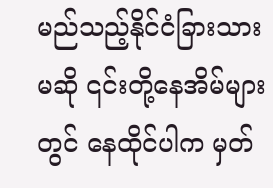မည်သည့်နိုင်ငံခြားသားမဆို ၎င်းတို့နေအိမ်များတွင် နေထိုင်ပါက မှတ်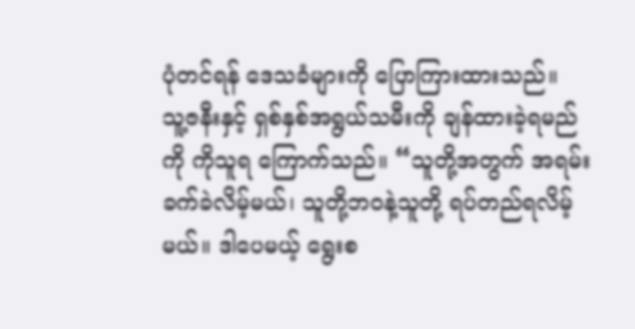ပုံတင်ရန် ဒေသခံများကို ပြောကြားထားသည်။
သူ့ဇနီးနှင့် ရှစ်နှစ်အရွယ်သမီးကို ချန်ထားခဲ့ရမည်ကို ကိုသူရ ကြောက်သည်။ “သူတို့အတွက် အရမ်းခက်ခဲလိမ့်မယ်၊ သူတို့ဘဝနဲ့သူတို့ ရပ်တည်ရလိမ့်မယ်။ ဒါပေမယ့် ရွေးစ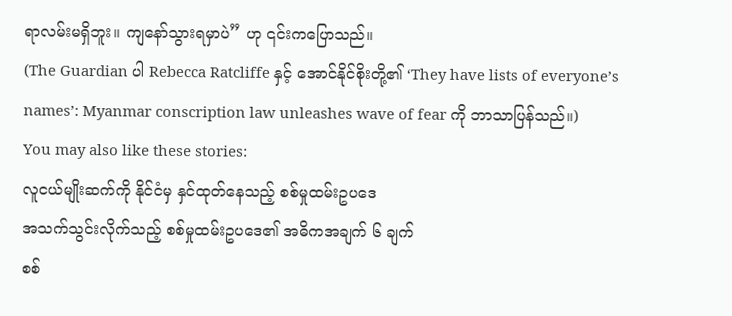ရာလမ်းမရှိဘူး။ ကျနော်သွားရမှာပဲ” ဟု ၎င်းကပြောသည်။
(The Guardian ပါ Rebecca Ratcliffe နှင့် အောင်နိုင်စိုးတို့၏ ‘They have lists of everyone’s names’: Myanmar conscription law unleashes wave of fear ကို ဘာသာပြန်သည်။)
You may also like these stories:
လူငယ်မျိုးဆက်ကို နိုင်ငံမှ နှင်ထုတ်နေသည့် စစ်မှုထမ်းဥပဒေ
အသက်သွင်းလိုက်သည့် စစ်မှုထမ်းဥပဒေ၏ အဓိကအချက် ၆ ချက်
စစ်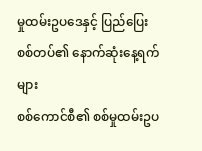မှုထမ်းဥပဒေနှင့် ပြည်ပြေးစစ်တပ်၏ နောက်ဆုံးနေ့ရက်များ
စစ်ကောင်စီ၏ စစ်မှုထမ်းဥပ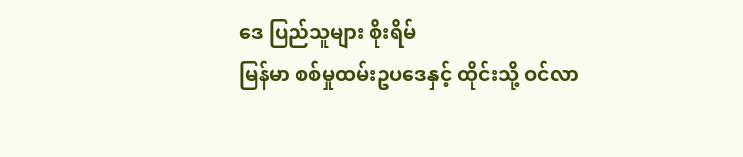ဒေ ပြည်သူများ စိုးရိမ်
မြန်မာ စစ်မှုထမ်းဥပဒေနှင့် ထိုင်းသို့ ဝင်လာ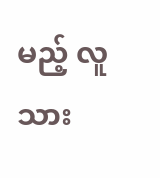မည့် လူသား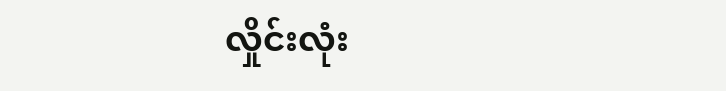လှိုင်းလုံး